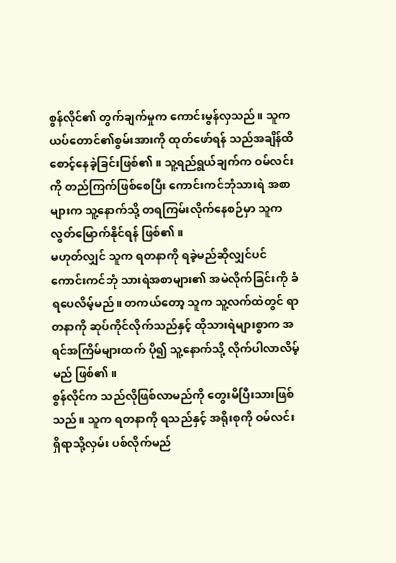စွန်လိုင်၏ တွက်ချက်မှုက ကောင်းမွန်လှသည်။ သူက ယပ်တောင်၏စွမ်းအားကို ထုတ်ဖော်ရန် သည်အချိန်ထိ စောင့်နေခဲ့ခြင်းဖြစ်၏။ သူ့ရည်ရွယ်ချက်က ဝမ်လင်းကို တည်ကြက်ဖြစ်စေပြီး ကောင်းကင်ဘုံသားရဲ အစာများက သူ့နောက်သို့ တရကြမ်းလိုက်နေစဉ်မှာ သူက လွတ်မြောက်နိုင်ရန် ဖြစ်၏။
မဟုတ်လျှင် သူက ရတနာကို ရခဲ့မည်ဆိုလျှင်ပင် ကောင်းကင်ဘုံ သားရဲအစာများ၏ အမဲလိုက်ခြင်းကို ခံရပေလိမ့်မည်။ တကယ်တော့ သူက သူ့လက်ထဲတွင် ရာတနာကို ဆုပ်ကိုင်လိုက်သည်နှင့် ထိုသားရဲများစွာက အရင်အကြိမ်များထက် ပို၍ သူ့နောက်သို့ လိုက်ပါလာလိမ့်မည် ဖြစ်၏။
စွန်လိုင်က သည်လိုဖြစ်လာမည်ကို တွေးမိပြီးသားဖြစ်သည်။ သူက ရတနာကို ရသည်နှင့် အရိုးစုကို ဝမ်လင်း ရှိရာသို့လှမ်း ပစ်လိုက်မည်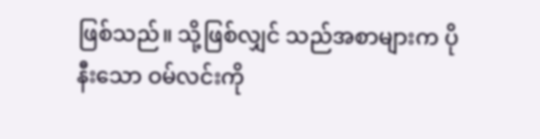ဖြစ်သည်။ သို့ဖြစ်လျှင် သည်အစာများက ပိုနီးသော ဝမ်လင်းကို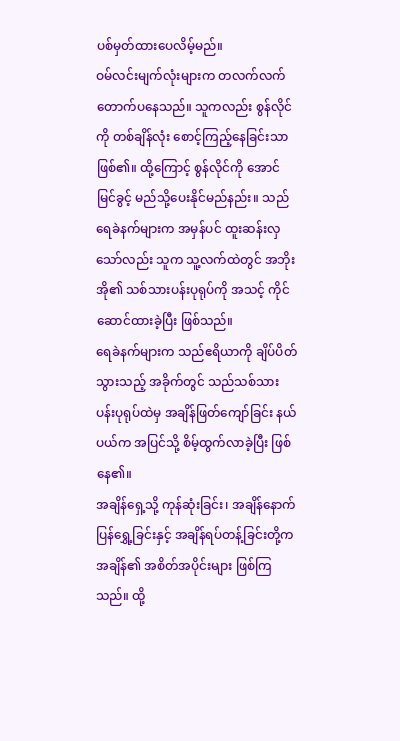ပစ်မှတ်ထားပေလိမ့်မည်။
ဝမ်လင်းမျက်လုံးများက တလက်လက် တောက်ပနေသည်။ သူကလည်း စွန်လိုင်ကို တစ်ချိန်လုံး စောင့်ကြည့်နေခြင်းသာ ဖြစ်၏။ ထို့ကြောင့် စွန်လိုင်ကို အောင်မြင်ခွင့် မည်သို့ပေးနိုင်မည်နည်း။ သည်ရေခဲနက်များက အမှန်ပင် ထူးဆန်းလှသော်လည်း သူက သူ့လက်ထဲတွင် အဘိုးအို၏ သစ်သားပန်းပုရုပ်ကို အသင့် ကိုင်ဆောင်ထားခဲ့ပြီး ဖြစ်သည်။
ရေခဲနက်များက သည်ဧရိယာကို ချိပ်ပိတ်သွားသည့် အခိုက်တွင် သည်သစ်သား ပန်းပုရုပ်ထဲမှ အချိန်ဖြတ်ကျော်ခြင်း နယ်ပယ်က အပြင်သို့ စိမ့်ထွက်လာခဲ့ပြီး ဖြစ်နေ၏။
အချိန်ရှေ့သို့ ကုန်ဆုံးခြင်း၊ အချိန်နောက်ပြန်ရွှေ့ခြင်းနှင့် အချိန်ရပ်တန့်ခြင်းတို့က အချိန်၏ အစိတ်အပိုင်းများ ဖြစ်ကြသည်။ ထို့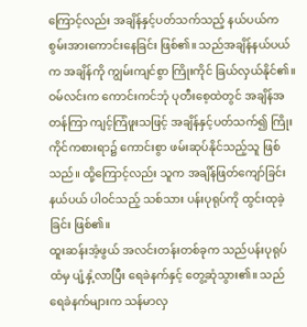ကြောင့်လည်း အချိန်နှင့်ပတ်သက်သည့် နယ်ပယ်က စွမ်းအားကောင်းနေခြင်း ဖြစ်၏။ သည်အချိန်နယ်ပယ်က အချိန်ကို ကျွမ်းကျင်စွာ ကြိုးကိုင် ခြယ်လှယ်နိုင်၏။
ဝမ်လင်းက ကောင်းကင်ဘုံ ပုတီးစေ့ထဲတွင် အချိန်အတန်ကြာ ကျင့်ကြံဖူးသဖြင့် အချိန်နှင့်ပတ်သက်၍ ကြိုးကိုင်ကစားရာ၌ ကောင်းစွာ ဖမ်းဆုပ်နိုင်သည့်သူ ဖြစ်သည်။ ထို့ကြောင့်လည်း သူက အချိန်ဖြတ်ကျော်ခြင်း နယ်ပယ် ပါဝင်သည့် သစ်သား ပန်းပုရုပ်ကို ထွင်းထုခဲ့ခြင်း ဖြစ်၏။
ထူးဆန်းအံ့ဖွယ် အလင်းတန်းတစ်ခုက သည်ပန်းပုရုပ်ထံမှ ပျံ့နှံ့လာပြီး ရေခဲနက်နှင့် တွေ့ဆုံသွား၏။ သည်ရေခဲနက်များက သန်မာလှ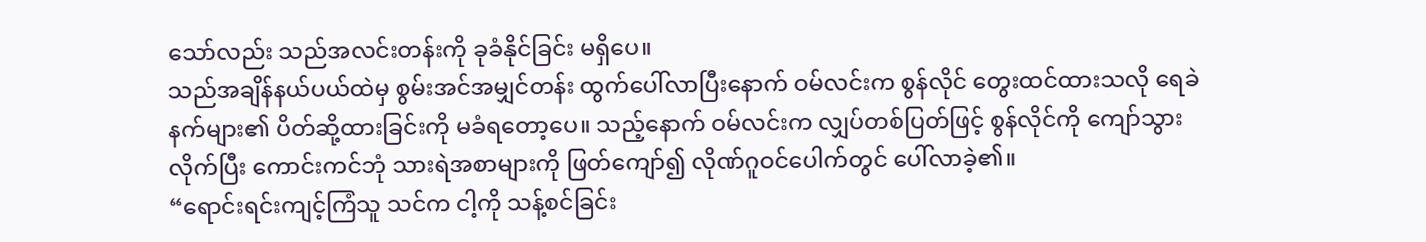သော်လည်း သည်အလင်းတန်းကို ခုခံနိုင်ခြင်း မရှိပေ။
သည်အချိန်နယ်ပယ်ထဲမှ စွမ်းအင်အမျှင်တန်း ထွက်ပေါ်လာပြီးနောက် ဝမ်လင်းက စွန်လိုင် တွေးထင်ထားသလို ရေခဲနက်များ၏ ပိတ်ဆို့ထားခြင်းကို မခံရတော့ပေ။ သည့်နောက် ဝမ်လင်းက လျှပ်တစ်ပြတ်ဖြင့် စွန်လိုင်ကို ကျော်သွားလိုက်ပြီး ကောင်းကင်ဘုံ သားရဲအစာများကို ဖြတ်ကျော်၍ လိုဏ်ဂူဝင်ပေါက်တွင် ပေါ်လာခဲ့၏။
“ရောင်းရင်းကျင့်ကြံသူ သင်က ငါ့ကို သန့်စင်ခြင်း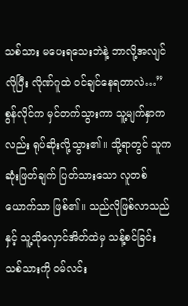သစ်သား မပေးရသေးဘဲနဲ့ ဘာလို့အလျင်လိုပြီး လိုဏ်ဂူထဲ ဝင်ချင်နေရတာလဲ…”
စွန်လိုင်က မှင်တက်သွားကာ သူ့မျက်နှာကလည်း ရုပ်ဆိုးလို့သွား၏။ သို့ရာတွင် သူက ဆုံးဖြတ်ချက် ပြတ်သားသော လူတစ်ယောက်သာ ဖြစ်၏။ သည်လိုဖြစ်လာသည်နှင့် သူ့သိုလှောင်အိတ်ထဲမှ သန့်စင်ခြင်း သစ်သားကို ဝမ်လင်း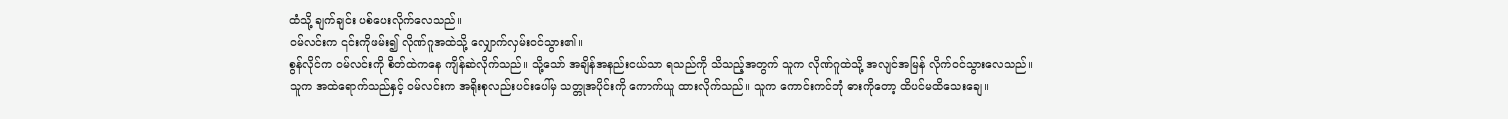ထံသို့ ချက်ချင်း ပစ်ပေးလိုက်လေသည်။
ဝမ်လင်းက ၎င်းကိုဖမ်း၍ လိုဏ်ဂူအထဲသို့ လျှောက်လှမ်းဝင်သွား၏။
စွန်လိုင်က ဝမ်လင်းကို စိတ်ထဲကနေ ကျိန်ဆဲလိုက်သည်။ သို့သော် အချိန်အနည်းငယ်သာ ရသည်ကို သိသည့်အတွက် သူက လိုဏ်ဂူထဲသို့ အလျင်အမြန် လိုက်ဝင်သွားလေသည်။
သူက အထဲရောက်သည်နှင့် ဝမ်လင်းက အရိုးစုလည်းပင်းပေါ်မှ သတ္တုအပိုင်းကို ကောက်ယူ ထားလိုက်သည်။ သူက ကောင်းကင်ဘုံ ဓားကိုတော့ ထိပင်မထိသေးချေ။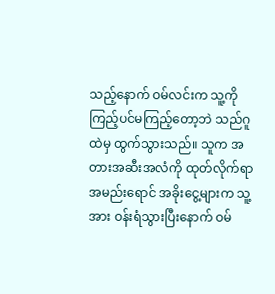သည့်နောက် ဝမ်လင်းက သူ့ကို ကြည့်ပင်မကြည့်တော့ဘဲ သည်ဂူထဲမှ ထွက်သွားသည်။ သူက အတားအဆီးအလံကို ထုတ်လိုက်ရာ အမည်းရောင် အခိုးငွေ့များက သူ့အား ဝန်းရံသွားပြီးနောက် ဝမ်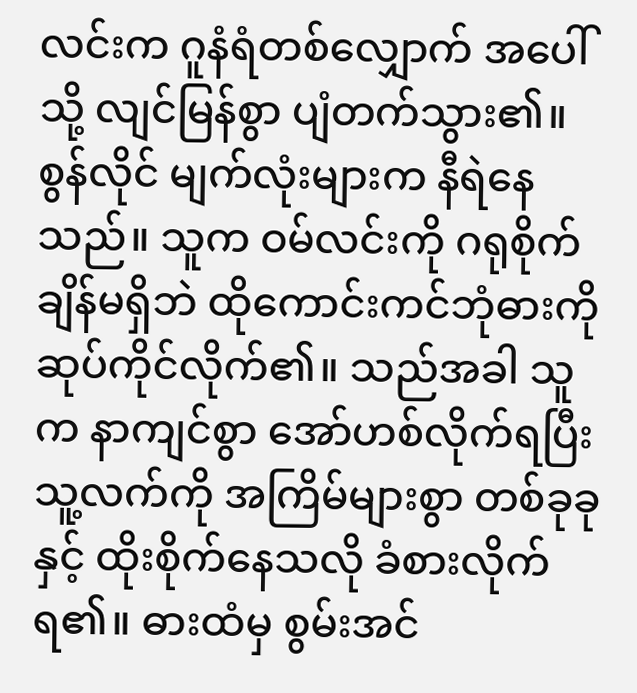လင်းက ဂူနံရံတစ်လျှောက် အပေါ်သို့ လျင်မြန်စွာ ပျံတက်သွား၏။
စွန်လိုင် မျက်လုံးများက နီရဲနေသည်။ သူက ဝမ်လင်းကို ဂရုစိုက်ချိန်မရှိဘဲ ထိုကောင်းကင်ဘုံဓားကို ဆုပ်ကိုင်လိုက်၏။ သည်အခါ သူက နာကျင်စွာ အော်ဟစ်လိုက်ရပြီး သူ့လက်ကို အကြိမ်များစွာ တစ်ခုခုနှင့် ထိုးစိုက်နေသလို ခံစားလိုက်ရ၏။ ဓားထံမှ စွမ်းအင်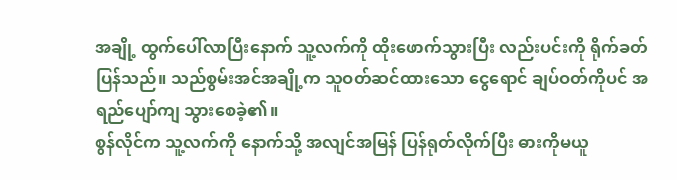အချို့ ထွက်ပေါ်လာပြီးနောက် သူ့လက်ကို ထိုးဖောက်သွားပြီး လည်းပင်းကို ရိုက်ခတ်ပြန်သည်။ သည်စွမ်းအင်အချို့က သူဝတ်ဆင်ထားသော ငွေရောင် ချပ်ဝတ်ကိုပင် အရည်ပျော်ကျ သွားစေခဲ့၏။
စွန်လိုင်က သူ့လက်ကို နောက်သို့ အလျင်အမြန် ပြန်ရုတ်လိုက်ပြီး ဓားကိုမယူ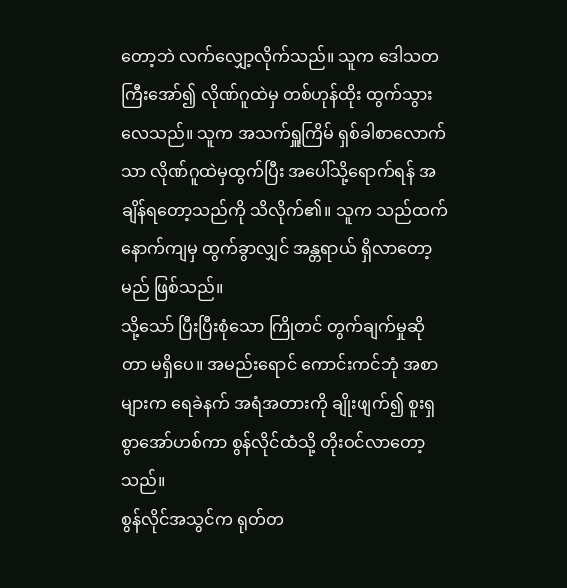တော့ဘဲ လက်လျှော့လိုက်သည်။ သူက ဒေါသတကြီးအော်၍ လိုဏ်ဂူထဲမှ တစ်ဟုန်ထိုး ထွက်သွားလေသည်။ သူက အသက်ရှူကြိမ် ရှစ်ခါစာလောက်သာ လိုဏ်ဂူထဲမှထွက်ပြီး အပေါ်သို့ရောက်ရန် အချိန်ရတော့သည်ကို သိလိုက်၏။ သူက သည်ထက်နောက်ကျမှ ထွက်ခွာလျှင် အန္တရာယ် ရှိလာတော့မည် ဖြစ်သည်။
သို့သော် ပြီးပြီးစုံသော ကြိုတင် တွက်ချက်မှုဆိုတာ မရှိပေ။ အမည်းရောင် ကောင်းကင်ဘုံ အစာများက ရေခဲနက် အရံအတားကို ချိုးဖျက်၍ စူးရှစွာအော်ဟစ်ကာ စွန်လိုင်ထံသို့ တိုးဝင်လာတော့သည်။
စွန်လိုင်အသွင်က ရုတ်တ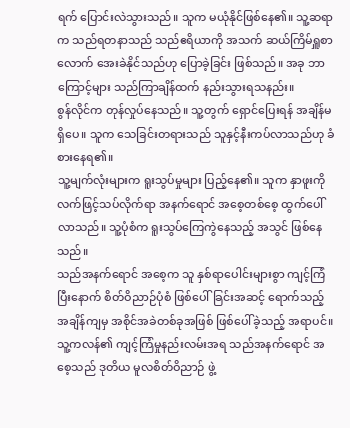ရက် ပြောင်းလဲသွားသည်။ သူက မယုံနိုင်ဖြစ်နေ၏။ သူ့ဆရာက သည်ရတနာသည် သည်ဧရိယာကို အသက် ဆယ်ကြိမ်ရှူစာလောက် အေးခဲနိုင်သည်ဟု ပြောခဲ့ခြင်း ဖြစ်သည်။ အခု ဘာကြောင့်များ သည်ကြာချိန်ထက် နည်းသွားရသနည်း။
စွန်လိုင်က တုန်လှုပ်နေသည်။ သူ့တွက် ရှောင်ပြေးရန် အချိန်မရှိပေ။ သူက သေခြင်းတရားသည် သူနှင့်နီးကပ်လာသည်ဟု ခံစားနေရ၏။
သူ့မျက်လုံးများက ရူးသွပ်မှုများ ပြည့်နေ၏။ သူက နှာဖူးကို လက်ဖြင့်သပ်လိုက်ရာ အနက်ရောင် အစေ့တစ်စေ့ ထွက်ပေါ်လာသည်။ သူ့ပုံစံက ရူးသွပ်ကြေကွဲနေသည့် အသွင် ဖြစ်နေသည်။
သည်အနက်ရောင် အစေ့က သူ နှစ်ရာပေါင်းများစွာ ကျင့်ကြံပြီးနောက် စိတ်ဝိညာဉ်ပုံစံ ဖြစ်ပေါ်ခြင်းအဆင့် ရောက်သည့်အချိန်ကျမှ အစိုင်အခဲတစ်ခုအဖြစ် ဖြစ်ပေါ်ခဲ့သည့် အရာပင်။ သူ့ကလန်၏ ကျင့်ကြံမှုနည်းလမ်းအရ သည်အနက်ရောင် အစေ့သည် ဒုတိယ မူလစိတ်ဝိညာဉ် ဖွဲ့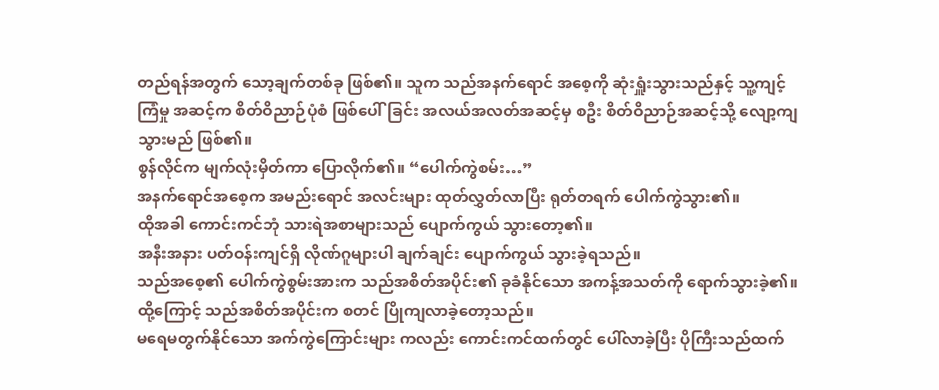တည်ရန်အတွက် သော့ချက်တစ်ခု ဖြစ်၏။ သူက သည်အနက်ရောင် အစေ့ကို ဆုံးရှူံးသွားသည်နှင့် သူ့ကျင့်ကြံမှု အဆင့်က စိတ်ဝိညာဉ်ပုံစံ ဖြစ်ပေါ်ခြင်း အလယ်အလတ်အဆင့်မှ စဦး စိတ်ဝိညာဉ်အဆင့်သို့ လျော့ကျသွားမည် ဖြစ်၏။
စွန်လိုင်က မျက်လုံးမှိတ်ကာ ပြောလိုက်၏။ “ပေါက်ကွဲစမ်း…”
အနက်ရောင်အစေ့က အမည်းရောင် အလင်းများ ထုတ်လွှတ်လာပြီး ရုတ်တရက် ပေါက်ကွဲသွား၏။
ထိုအခါ ကောင်းကင်ဘုံ သားရဲအစာများသည် ပျောက်ကွယ် သွားတော့၏။
အနီးအနား ပတ်ဝန်းကျင်ရှိ လိုဏ်ဂူများပါ ချက်ချင်း ပျောက်ကွယ် သွားခဲ့ရသည်။
သည်အစေ့၏ ပေါက်ကွဲစွမ်းအားက သည်အစိတ်အပိုင်း၏ ခုခံနိုင်သော အကန့်အသတ်ကို ရောက်သွားခဲ့၏။ ထို့ကြောင့် သည်အစိတ်အပိုင်းက စတင် ပြိုကျလာခဲ့တော့သည်။
မရေမတွက်နိုင်သော အက်ကွဲကြောင်းများ ကလည်း ကောင်းကင်ထက်တွင် ပေါ်လာခဲ့ပြီး ပိုကြီးသည်ထက်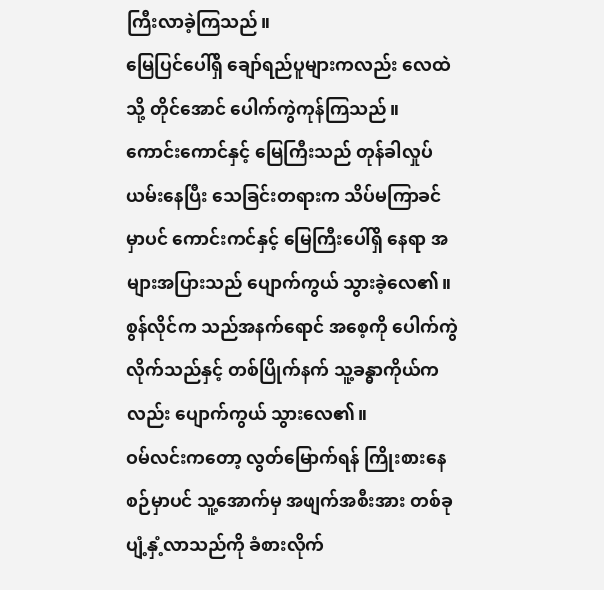ကြီးလာခဲ့ကြသည်။
မြေပြင်ပေါ်ရှိ ချော်ရည်ပူများကလည်း လေထဲသို့ တိုင်အောင် ပေါက်ကွဲကုန်ကြသည်။ ကောင်းကောင်နှင့် မြေကြီးသည် တုန်ခါလှုပ်ယမ်းနေပြီး သေခြင်းတရားက သိပ်မကြာခင်မှာပင် ကောင်းကင်နှင့် မြေကြီးပေါ်ရှိ နေရာ အများအပြားသည် ပျောက်ကွယ် သွားခဲ့လေ၏။
စွန်လိုင်က သည်အနက်ရောင် အစေ့ကို ပေါက်ကွဲလိုက်သည်နှင့် တစ်ပြိုက်နက် သူ့ခန္ဓာကိုယ်ကလည်း ပျောက်ကွယ် သွားလေ၏။
ဝမ်လင်းကတော့ လွတ်မြောက်ရန် ကြိုးစားနေစဉ်မှာပင် သူ့အောက်မှ အဖျက်အစီးအား တစ်ခု ပျံ့နှံ့လာသည်ကို ခံစားလိုက်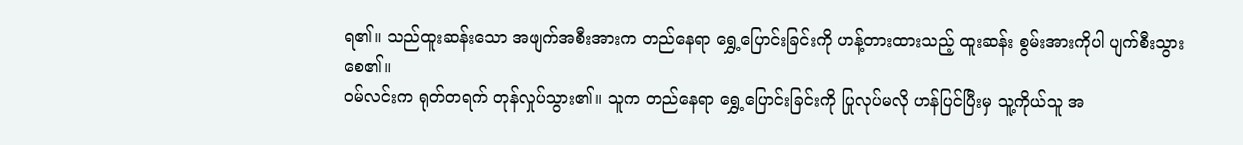ရ၏။ သည်ထူးဆန်းသော အဖျက်အစီးအားက တည်နေရာ ရွှေ့ပြောင်းခြင်းကို ဟန့်တားထားသည့် ထူးဆန်း စွမ်းအားကိုပါ ပျက်စီးသွားစေ၏။
ဝမ်လင်းက ရုတ်တရက် တုန်လှုပ်သွား၏။ သူက တည်နေရာ ရွှေ့ပြောင်းခြင်းကို ပြုလုပ်မလို ဟန်ပြင်ပြီးမှ သူ့ကိုယ်သူ အ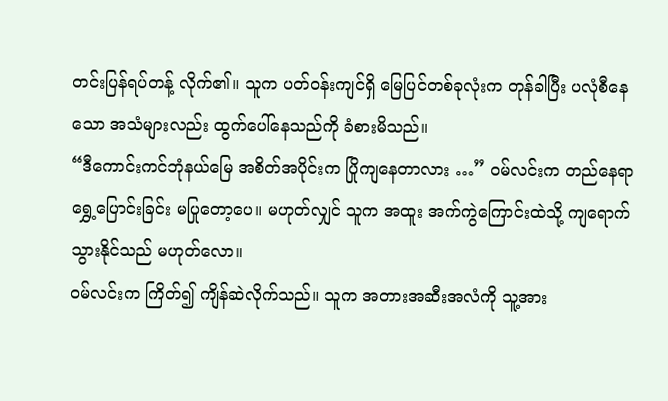တင်းပြန်ရပ်တန့် လိုက်၏။ သူက ပတ်ဝန်းကျင်ရှိ မြေပြင်တစ်ခုလုံးက တုန်ခါပြီး ပလုံစီနေသော အသံများလည်း ထွက်ပေါ်နေသည်ကို ခံစားမိသည်။
“ဒီကောင်းကင်ဘုံနယ်မြေ အစိတ်အပိုင်းက ပြိုကျနေတာလား …” ဝမ်လင်းက တည်နေရာ ရွှေ့ပြောင်းခြင်း မပြုတော့ပေ။ မဟုတ်လျှင် သူက အထူး အက်ကွဲကြောင်းထဲသို့ ကျရောက် သွားနိုင်သည် မဟုတ်လော။
ဝမ်လင်းက ကြိတ်၍ ကျိန်ဆဲလိုက်သည်။ သူက အတားအဆီးအလံကို သူ့အား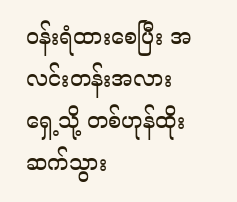ဝန်းရံထားစေပြီး အလင်းတန်းအလား ရှေ့သို့ တစ်ဟုန်ထိုး ဆက်သွား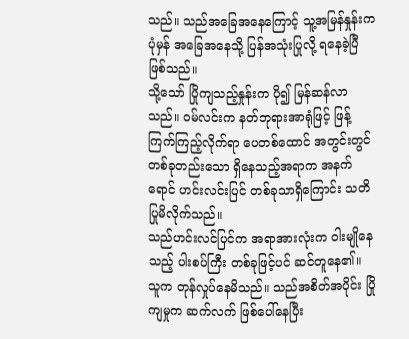သည်။ သည်အခြေအနေကြောင့် သူ့အမြန်နှုန်းက ပုံမှန် အခြေအနေသို့ ပြန်အသုံးပြုလို့ ရနေခဲ့ပြီ ဖြစ်သည်။
သို့သော် ပြိုကျသည့်နှုန်းက ပို၍ မြန်ဆန်လာသည်။ ဝမ်လင်းက နတ်ဘုရားအာရုံဖြင့် ဖြန့်ကြက်ကြည့်လိုက်ရာ ပေတစ်ထောင် အတွင်းတွင် တစ်ခုတည်းသော ရှိနေသည့်အရာက အနက်ရောင် ဟင်းလင်းပြင် တစ်ခုသာရှိကြောင်း သတိပြုမိလိုက်သည်။
သည်ဟင်းလင်ပြင်က အရာအားလုံးက ဝါးမျိုနေသည့် ပါးစပ်ကြီး တစ်ခုဖြင့်ပင် ဆင်တူနေ၏။
သူက တုန်လှုပ်နေမိသည်။ သည်အစိတ်အပိုင်း ပြိုကျမှုက ဆက်လက် ဖြစ်ပေါ်နေပြီး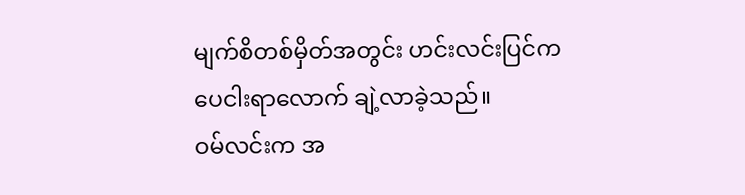မျက်စိတစ်မှိတ်အတွင်း ဟင်းလင်းပြင်က ပေငါးရာလောက် ချဲ့လာခဲ့သည်။
ဝမ်လင်းက အ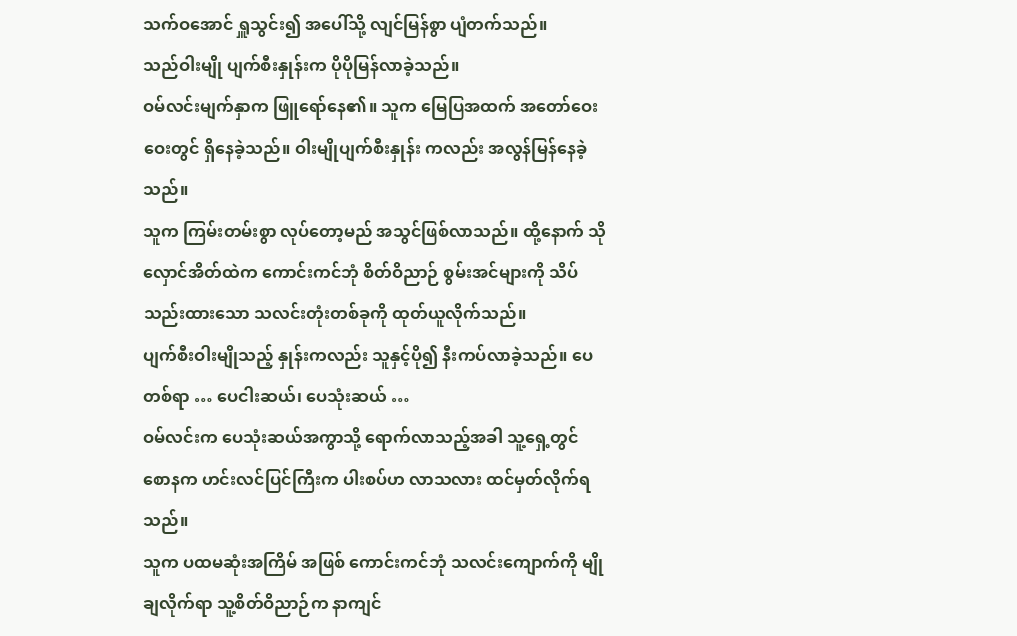သက်ဝအောင် ရှူသွင်း၍ အပေါ်သို့ လျင်မြန်စွာ ပျံတက်သည်။
သည်ဝါးမျို ပျက်စီးနှုန်းက ပိုပိုမြန်လာခဲ့သည်။
ဝမ်လင်းမျက်နှာက ဖြူရော်နေ၏။ သူက မြေပြအထက် အတော်ဝေးဝေးတွင် ရှိနေခဲ့သည်။ ဝါးမျိုပျက်စီးနှုန်း ကလည်း အလွန်မြန်နေခဲ့သည်။
သူက ကြမ်းတမ်းစွာ လုပ်တော့မည် အသွင်ဖြစ်လာသည်။ ထို့နောက် သိုလှောင်အိတ်ထဲက ကောင်းကင်ဘုံ စိတ်ဝိညာဉ် စွမ်းအင်များကို သိပ်သည်းထားသော သလင်းတုံးတစ်ခုကို ထုတ်ယူလိုက်သည်။
ပျက်စီးဝါးမျိုသည့် နှုန်းကလည်း သူနှင့်ပို၍ နီးကပ်လာခဲ့သည်။ ပေတစ်ရာ … ပေငါးဆယ်၊ ပေသုံးဆယ် …
ဝမ်လင်းက ပေသုံးဆယ်အကွာသို့ ရောက်လာသည့်အခါ သူ့ရှေ့တွင် စောနက ဟင်းလင်ပြင်ကြီးက ပါးစပ်ဟ လာသလား ထင်မှတ်လိုက်ရသည်။
သူက ပထမဆုံးအကြိမ် အဖြစ် ကောင်းကင်ဘုံ သလင်းကျောက်ကို မျိုချလိုက်ရာ သူ့စိတ်ဝိညာဉ်က နာကျင်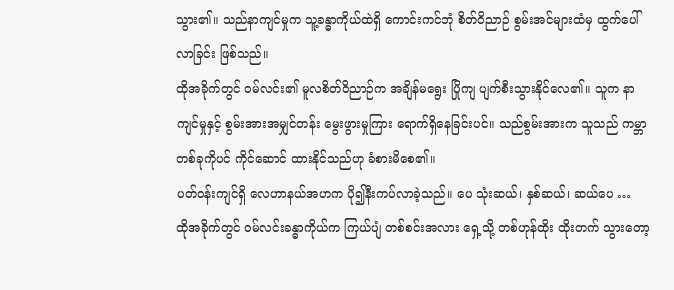သွား၏။ သည်နာကျင်မှုက သူ့ခန္ဓာကိုယ်ထဲရှိ ကောင်းကင်ဘုံ စိတ်ဝိညာဉ် စွမ်းအင်များထံမှ ထွက်ပေါ်လာခြင်း ဖြစ်သည်။
ထိုအခိုက်တွင် ဝမ်လင်း၏ မူလစိတ်ဝိညာဉ်က အချိန်မရွေး ပြိုကျ ပျက်စီးသွားနိုင်လေ၏။ သူက နာကျင်မှုနှင့် စွမ်းအားအမျှင်တန်း မွေးဖွားမှုကြား ရောက်ရှိနေခြင်းပင်။ သည်စွမ်းအားက သူသည် ကမ္ဘာတစ်ခုကိုပင် ကိုင်ဆောင် ထားနိုင်သည်ဟု ခံစားမိစေ၏။
ပတ်ဝန်းကျင်ရှိ လေဟာနယ်အဟက ပို၍နီးကပ်လာခဲ့သည်။ ပေ သုံးဆယ်၊ နှစ်ဆယ်၊ ဆယ်ပေ …
ထိုအခိုက်တွင် ဝမ်လင်းခန္ဓာကိုယ်က ကြယ်ပျံ တစ်စင်းအလား ရှေ့သို့ တစ်ဟုန်ထိုး ထိုးတက် သွားတော့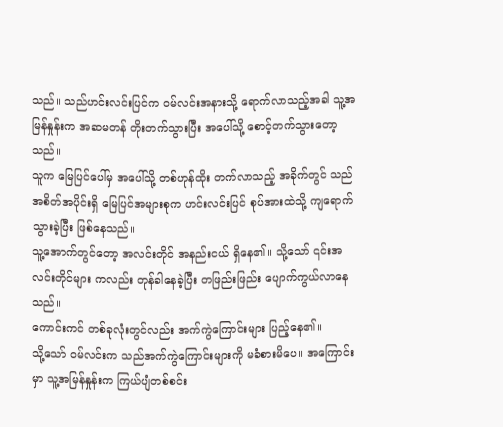သည်။ သည်ဟင်းလင်းပြင်က ဝမ်လင်းအနားသို့ ရောက်လာသည့်အခါ သူ့အမြန်နှုန်းက အဆမတန် တိုးတက်သွားပြီး အပေါ်သို့ စောင့်တက်သွားတော့သည်။
သူက မြေပြင်ပေါ်မှ အပေါ်သို့ တစ်ဟုန်ထိုး တက်လာသည့် အခိုက်တွင် သည်အစိတ်အပိုင်းရှိ မြေပြင်အများစုက ဟင်းလင်းပြင် စုပ်အားထဲသို့ ကျရောက်သွားခဲ့ပြီး ဖြစ်နေသည်။
သူ့အောက်တွင်တော့ အလင်းတိုင် အနည်းငယ် ရှိနေ၏။ သို့သော် ၎င်းအလင်းတိုင်များ ကလည်း တုန်ခါနေခဲ့ပြီး တဖြည်းဖြည်း ပျောက်ကွယ်လာနေသည်။
ကောင်းကင် တစ်ခုလုံးတွင်လည်း အက်ကွဲကြောင်းများ ပြည့်နေ၏။
သို့သော် ဝမ်လင်းက သည်အက်ကွဲကြောင်းများကို မခံစားမိပေ။ အကြောင်းမှာ သူ့အမြန်နှုန်းက ကြယ်ပျံတစ်စင်း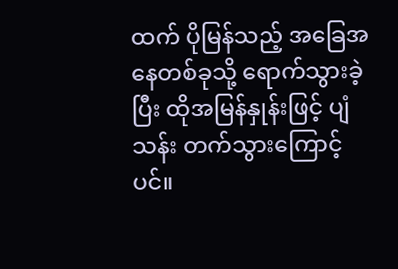ထက် ပိုမြန်သည့် အခြေအနေတစ်ခုသို့ ရောက်သွားခဲ့ပြီး ထိုအမြန်နှုန်းဖြင့် ပျံသန်း တက်သွားကြောင့်ပင်။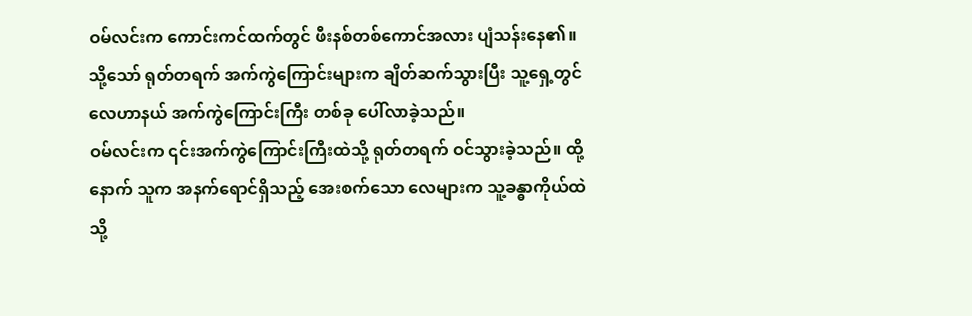ဝမ်လင်းက ကောင်းကင်ထက်တွင် ဖီးနစ်တစ်ကောင်အလား ပျံသန်းနေ၏။ သို့သော် ရုတ်တရက် အက်ကွဲကြောင်းများက ချိတ်ဆက်သွားပြီး သူ့ရှေ့တွင် လေဟာနယ် အက်ကွဲကြောင်းကြီး တစ်ခု ပေါ်လာခဲ့သည်။
ဝမ်လင်းက ၎င်းအက်ကွဲကြောင်းကြီးထဲသို့ ရုတ်တရက် ဝင်သွားခဲ့သည်။ ထို့နောက် သူက အနက်ရောင်ရှိသည့် အေးစက်သော လေများက သူ့ခန္ဓာကိုယ်ထဲသို့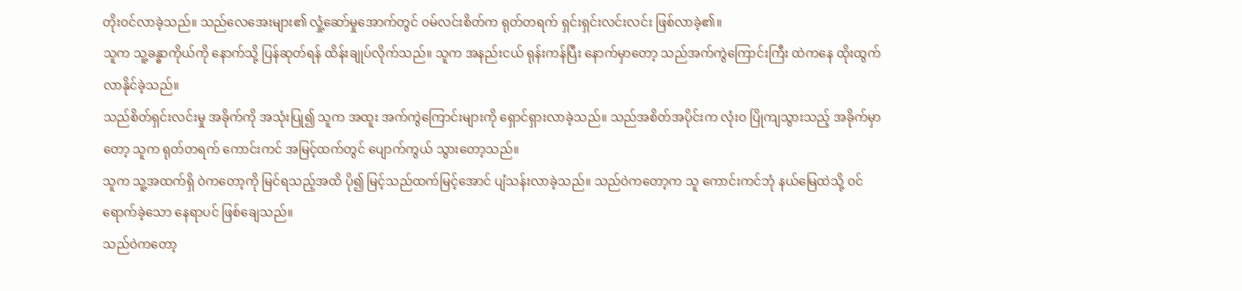တိုးဝင်လာခဲ့သည်။ သည်လေအေးများ၏ လှုံ့ဆော်မှုအောက်တွင် ဝမ်လင်းစိတ်က ရုတ်တရက် ရှင်းရှင်းလင်းလင်း ဖြစ်လာခဲ့၏။
သူက သူ့ခန္ဓာကိုယ်ကို နောက်သို့ ပြန်ဆုတ်ရန် ထိန်းချုပ်လိုက်သည်။ သူက အနည်းငယ် ရုန်းကန်ပြီး နောက်မှာတော့ သည်အက်ကွဲကြောင်းကြီး ထဲကနေ ထိုးထွက်လာနိုင်ခဲ့သည်။
သည်စိတ်ရှင်းလင်းမှု အခိုက်ကို အသုံးပြု၍ သူက အထူး အက်ကွဲကြောင်းများကို ရှောင်ရှားလာခဲ့သည်။ သည်အစိတ်အပိုင်းက လုံးဝ ပြိုကျသွားသည့် အခိုက်မှာတော့ သူက ရုတ်တရက် ကောင်းကင် အမြင့်ထက်တွင် ပျောက်ကွယ် သွားတော့သည်။
သူက သူ့အထက်ရှိ ဝဲကတော့ကို မြင်ရသည့်အထိ ပို၍ မြင့်သည်ထက်မြင့်အောင် ပျံသန်းလာခဲ့သည်။ သည်ဝဲကတော့က သူ ကောင်းကင်ဘုံ နယ်မြေထဲသို့ ဝင်ရောက်ခဲ့သော နေရာပင် ဖြစ်ချေသည်။
သည်ဝဲကတော့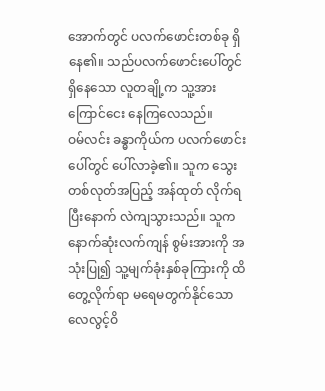အောက်တွင် ပလက်ဖောင်းတစ်ခု ရှိနေ၏။ သည်ပလက်ဖောင်းပေါ်တွင် ရှိနေသော လူတချို့က သူ့အား ကြောင်ငေး နေကြလေသည်။
ဝမ်လင်း ခန္ဓာကိုယ်က ပလက်ဖောင်းပေါ်တွင် ပေါ်လာခဲ့၏။ သူက သွေးတစ်လုတ်အပြည့် အန်ထုတ် လိုက်ရပြီးနောက် လဲကျသွားသည်။ သူက နောက်ဆုံးလက်ကျန် စွမ်းအားကို အသုံးပြု၍ သူ့မျက်ခုံးနှစ်ခုကြားကို ထိတွေ့လိုက်ရာ မရေမတွက်နိုင်သော လေလွင့်ဝိ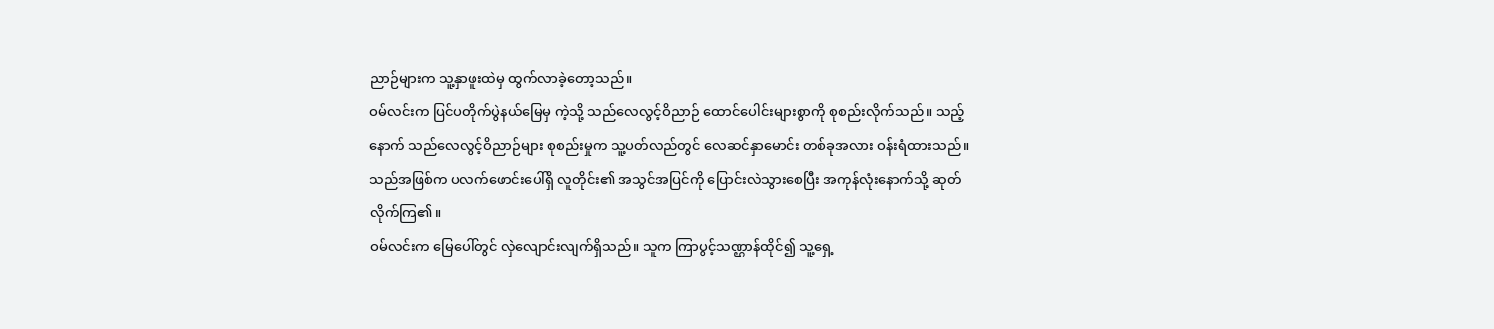ညာဉ်များက သူ့နှာဖူးထဲမှ ထွက်လာခဲ့တော့သည်။
ဝမ်လင်းက ပြင်ပတိုက်ပွဲနယ်မြေမှ ကဲ့သို့ သည်လေလွင့်ဝိညာဉ် ထောင်ပေါင်းများစွာကို စုစည်းလိုက်သည်။ သည့်နောက် သည်လေလွင့်ဝိညာဉ်များ စုစည်းမှုက သူ့ပတ်လည်တွင် လေဆင်နှာမောင်း တစ်ခုအလား ဝန်းရံထားသည်။ သည်အဖြစ်က ပလက်ဖောင်းပေါ်ရှိ လူတိုင်း၏ အသွင်အပြင်ကို ပြောင်းလဲသွားစေပြီး အကုန်လုံးနောက်သို့ ဆုတ်လိုက်ကြ၏။
ဝမ်လင်းက မြေပေါ်တွင် လှဲလျောင်းလျက်ရှိသည်။ သူက ကြာပွင့်သဏ္ဌာန်ထိုင်၍ သူ့ရှေ့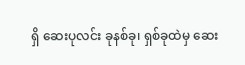ရှိ ဆေးပုလင်း ခုနစ်ခု၊ ရှစ်ခုထဲမှ ဆေး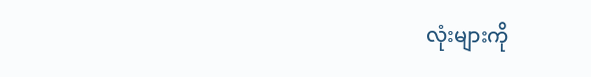လုံးများကို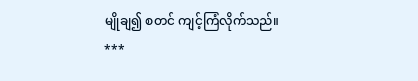မျိုချ၍ စတင် ကျင့်ကြံလိုက်သည်။
***